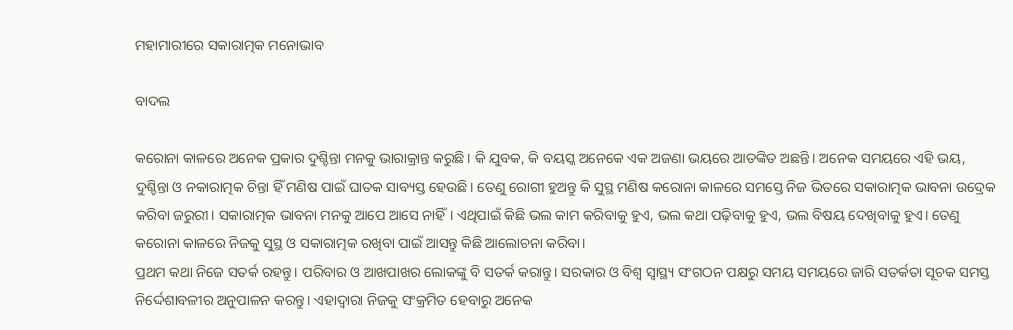ମହାମାରୀରେ ସକାରାତ୍ମକ ମନୋଭାବ

ବାଦଲ

କରୋନା କାଳରେ ଅନେକ ପ୍ରକାର ଦୁଶ୍ଚିନ୍ତା ମନକୁ ଭାରାକ୍ରାନ୍ତ କରୁଛି। କି ଯୁବକ, କି ବୟସ୍କ ଅନେକେ ଏକ ଅଜଣା ଭୟରେ ଆତଙ୍କିତ ଅଛନ୍ତି। ଅନେକ ସମୟରେ ଏହି ଭୟ, ଦୁଶ୍ଚିନ୍ତା ଓ ନକାରାତ୍ମକ ଚିନ୍ତା ହିଁ ମଣିଷ ପାଇଁ ଘାତକ ସାବ୍ୟସ୍ତ ହେଉଛି। ତେଣୁ ରୋଗୀ ହୁଅନ୍ତୁ କି ସୁସ୍ଥ ମଣିଷ କରୋନା କାଳରେ ସମସ୍ତେ ନିଜ ଭିତରେ ସକାରାତ୍ମକ ଭାବନା ଉଦ୍ରେକ କରିବା ଜରୁରୀ। ସକାରାତ୍ମକ ଭାବନା ମନକୁ ଆପେ ଆସେ ନାହିଁ। ଏଥିପାଇଁ କିଛି ଭଲ କାମ କରିବାକୁ ହୁଏ, ଭଲ କଥା ପଢ଼ିବାକୁ ହୁଏ, ଭଲ ବିଷୟ ଦେଖିବାକୁ ହୁଏ। ତେଣୁ କରୋନା କାଳରେ ନିଜକୁ ସୁସ୍ଥ ଓ ସକାରାତ୍ମକ ରଖିବା ପାଇଁ ଆସନ୍ତୁ କିଛି ଆଲୋଚନା କରିବା।
ପ୍ରଥମ କଥା ନିଜେ ସତର୍କ ରହନ୍ତୁ। ପରିବାର ଓ ଆଖପାଖର ଲୋକଙ୍କୁ ବି ସତର୍କ କରାନ୍ତୁ। ସରକାର ଓ ବିଶ୍ୱ ସ୍ବାସ୍ଥ୍ୟ ସଂଗଠନ ପକ୍ଷରୁ ସମୟ ସମୟରେ ଜାରି ସତର୍କତା ସୂଚକ ସମସ୍ତ ନିର୍ଦ୍ଦେଶାବଳୀର ଅନୁପାଳନ କରନ୍ତୁ। ଏହାଦ୍ୱାରା ନିଜକୁ ସଂକ୍ରମିତ ହେବାରୁ ଅନେକ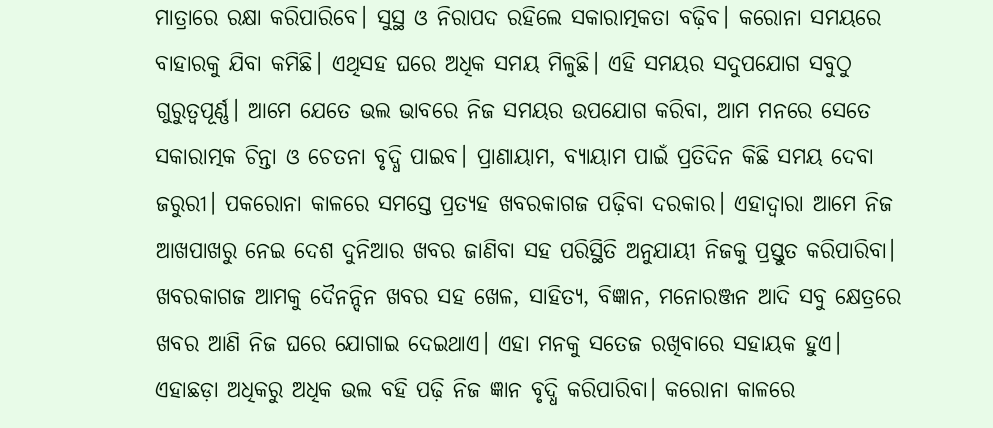ମାତ୍ରାରେ ରକ୍ଷା କରିପାରିବେ। ସୁସ୍ଥ ଓ ନିରାପଦ ରହିଲେ ସକାରାତ୍ମକତା ବଢ଼ିବ। କରୋନା ସମୟରେ ବାହାରକୁ ଯିବା କମିଛି। ଏଥିସହ ଘରେ ଅଧିକ ସମୟ ମିଳୁଛି। ଏହି ସମୟର ସଦୁପଯୋଗ ସବୁଠୁ ଗୁରୁତ୍ୱପୂର୍ଣ୍ଣ। ଆମେ ଯେତେ ଭଲ ଭାବରେ ନିଜ ସମୟର ଉପଯୋଗ କରିବା, ଆମ ମନରେ ସେତେ ସକାରାତ୍ମକ ଚିନ୍ତା ଓ ଚେତନା ବୃଦ୍ଧି ପାଇବ। ପ୍ରାଣାୟାମ, ବ୍ୟାୟାମ ପାଇଁ ପ୍ରତିଦିନ କିଛି ସମୟ ଦେବା ଜରୁରୀ। ପକରୋନା କାଳରେ ସମସ୍ତେ ପ୍ରତ୍ୟହ ଖବରକାଗଜ ପଢ଼ିବା ଦରକାର। ଏହାଦ୍ୱାରା ଆମେ ନିଜ ଆଖପାଖରୁ ନେଇ ଦେଶ ଦୁନିଆର ଖବର ଜାଣିବା ସହ ପରିସ୍ଥିତି ଅନୁଯାୟୀ ନିଜକୁ ପ୍ରସ୍ତୁତ କରିପାରିବା। ଖବରକାଗଜ ଆମକୁ ଦୈନନ୍ଦିନ ଖବର ସହ ଖେଳ, ସାହିତ୍ୟ, ବିଜ୍ଞାନ, ମନୋରଞ୍ଜନ ଆଦି ସବୁ କ୍ଷେତ୍ରରେ ଖବର ଆଣି ନିଜ ଘରେ ଯୋଗାଇ ଦେଇଥାଏ। ଏହା ମନକୁ ସତେଜ ରଖିବାରେ ସହାୟକ ହୁଏ। ଏହାଛଡ଼ା ଅଧିକରୁ ଅଧିକ ଭଲ ବହି ପଢ଼ି ନିଜ ଜ୍ଞାନ ବୃଦ୍ଧି କରିପାରିବା। କରୋନା କାଳରେ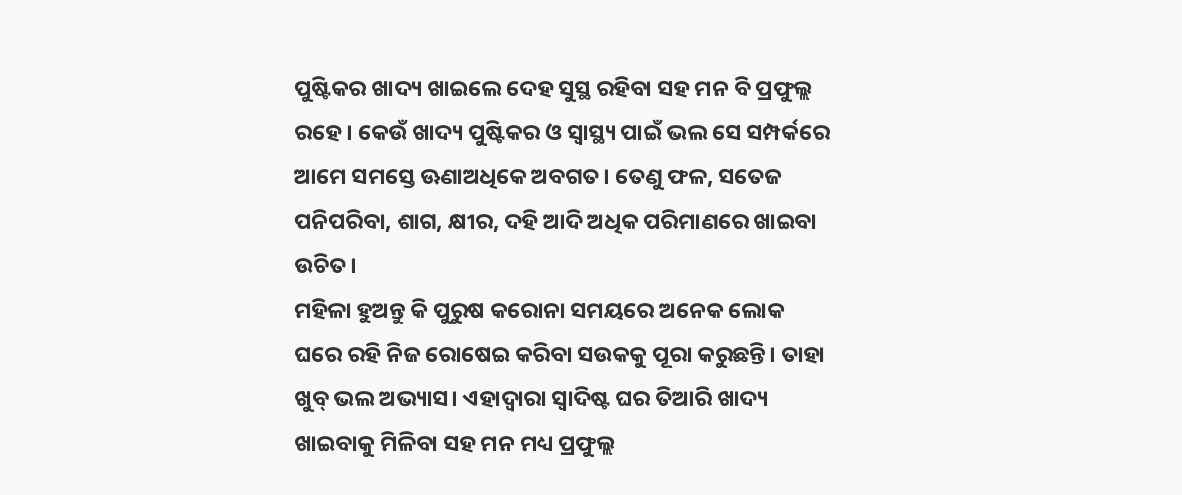ପୁଷ୍ଟିକର ଖାଦ୍ୟ ଖାଇଲେ ଦେହ ସୁସ୍ଥ ରହିବା ସହ ମନ ବି ପ୍ରଫୁଲ୍ଲ ରହେ। କେଉଁ ଖାଦ୍ୟ ପୁଷ୍ଟିକର ଓ ସ୍ବାସ୍ଥ୍ୟ ପାଇଁ ଭଲ ସେ ସମ୍ପର୍କରେ ଆମେ ସମସ୍ତେ ଊଣାଅଧିକେ ଅବଗତ। ତେଣୁ ଫଳ, ସତେଜ ପନିପରିବା, ଶାଗ, କ୍ଷୀର, ଦହି ଆଦି ଅଧିକ ପରିମାଣରେ ଖାଇବା ଉଚିତ।
ମହିଳା ହୁଅନ୍ତୁ କି ପୁରୁଷ କରୋନା ସମୟରେ ଅନେକ ଲୋକ ଘରେ ରହି ନିଜ ରୋଷେଇ କରିବା ସଉକକୁ ପୂରା କରୁଛନ୍ତି। ତାହା ଖୁବ୍‌ ଭଲ ଅଭ୍ୟାସ। ଏହାଦ୍ୱାରା ସ୍ବାଦିଷ୍ଟ ଘର ତିଆରି ଖାଦ୍ୟ ଖାଇବାକୁ ମିଳିବା ସହ ମନ ମଧ୍ୟ ପ୍ରଫୁଲ୍ଲ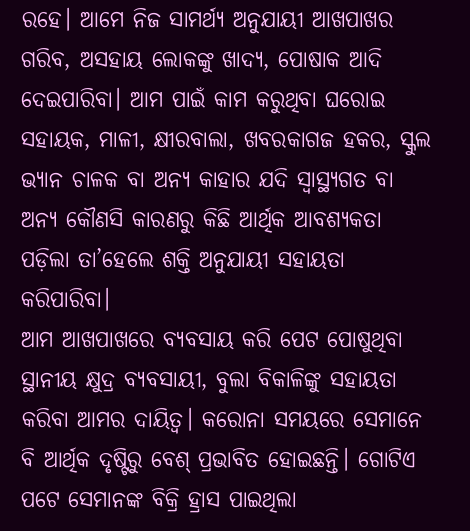ରହେ। ଆମେ ନିଜ ସାମର୍ଥ୍ୟ ଅନୁଯାୟୀ ଆଖପାଖର ଗରିବ, ଅସହାୟ ଲୋକଙ୍କୁ ଖାଦ୍ୟ, ପୋଷାକ ଆଦି ଦେଇପାରିବା। ଆମ ପାଇଁ କାମ କରୁଥିବା ଘରୋଇ ସହାୟକ, ମାଳୀ, କ୍ଷୀରବାଲା, ଖବରକାଗଜ ହକର, ସ୍କୁଲ ଭ୍ୟାନ ଚାଳକ ବା ଅନ୍ୟ କାହାର ଯଦି ସ୍ବାସ୍ଥ୍ୟଗତ ବା ଅନ୍ୟ କୌଣସି କାରଣରୁ କିଛି ଆର୍ଥିକ ଆବଶ୍ୟକତା ପଡ଼ିଲା ତା’ହେଲେ ଶକ୍ତି ଅନୁଯାୟୀ ସହାୟତା କରିପାରିବା।
ଆମ ଆଖପାଖରେ ବ୍ୟବସାୟ କରି ପେଟ ପୋଷୁଥିବା ସ୍ଥାନୀୟ କ୍ଷୁଦ୍ର ବ୍ୟବସାୟୀ, ବୁଲା ବିକାଳିଙ୍କୁ ସହାୟତା କରିବା ଆମର ଦାୟିତ୍ୱ। କରୋନା ସମୟରେ ସେମାନେ ବି ଆର୍ଥିକ ଦୃଷ୍ଟିରୁ ବେଶ୍‌ ପ୍ରଭାବିତ ହୋଇଛନ୍ତି। ଗୋଟିଏ ପଟେ ସେମାନଙ୍କ ବିକ୍ରି ହ୍ରାସ ପାଇଥିଲା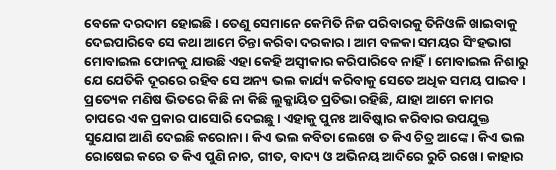ବେଳେ ଦରଦାମ ହୋଇଛି। ତେଣୁ ସେମାନେ କେମିତି ନିଜ ପରିବାରକୁ ତିନିଓଳି ଖାଇବାକୁ ଦେଇପାରିବେ ସେ କଥା ଆମେ ଚିନ୍ତା କରିବା ଦରକାର। ଆମ ବଳକା ସମୟର ସିଂହଭାଗ ମୋବାଇଲ ଫୋନକୁ ଯାଉଛି ଏହା କେହି ଅସ୍ବୀକାର କରିପାରିବେ ନାହିଁ। ମୋବାଇଲ ନିଶାରୁ ଯେ ଯେତିକି ଦୂରରେ ରହିବ ସେ ଅନ୍ୟ ଭଲ କାର୍ଯ୍ୟ କରିବାକୁ ସେତେ ଅଧିକ ସମୟ ପାଇବ। ପ୍ରତ୍ୟେକ ମଣିଷ ଭିତରେ କିଛି ନା କିଛି ଲୁକ୍କାୟିତ ପ୍ରତିଭା ରହିଛି, ଯାହା ଆମେ କାମର ଚାପରେ ଏକ ପ୍ରକାର ପାସୋରି ଦେଇଛୁ। ଏହାକୁ ପୁନଃ ଆବିଷ୍କାର କରିବାର ଉପଯୁକ୍ତ ସୁଯୋଗ ଆଣି ଦେଇଛି କରୋନା। କିଏ ଭଲ କବିତା ଲେଖେ ତ କିଏ ଚିତ୍ର ଆଙ୍କେ। କିଏ ଭଲ ରୋଷେଇ କରେ ତ କିଏ ପୁଣି ନାଚ, ଗୀତ, ବାଦ୍ୟ ଓ ଅଭିନୟ ଆଦିରେ ରୁଚି ରଖେ। କାହାର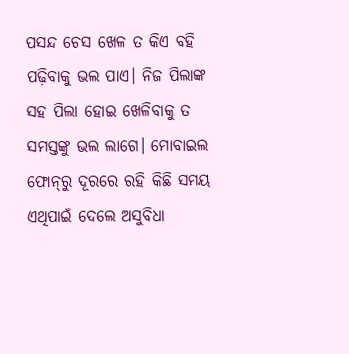ପସନ୍ଦ ଚେସ ଖେଳ ତ କିଏ ବହି ପଢ଼ିବାକୁ ଭଲ ପାଏ। ନିଜ ପିଲାଙ୍କ ସହ ପିଲା ହୋଇ ଖେଳିବାକୁ ତ ସମସ୍ତଙ୍କୁ ଭଲ ଲାଗେ। ମୋବାଇଲ ଫୋନ୍‌ରୁ ଦୂରରେ ରହି କିଛି ସମୟ ଏଥିପାଇଁ ଦେଲେ ଅସୁବିଧା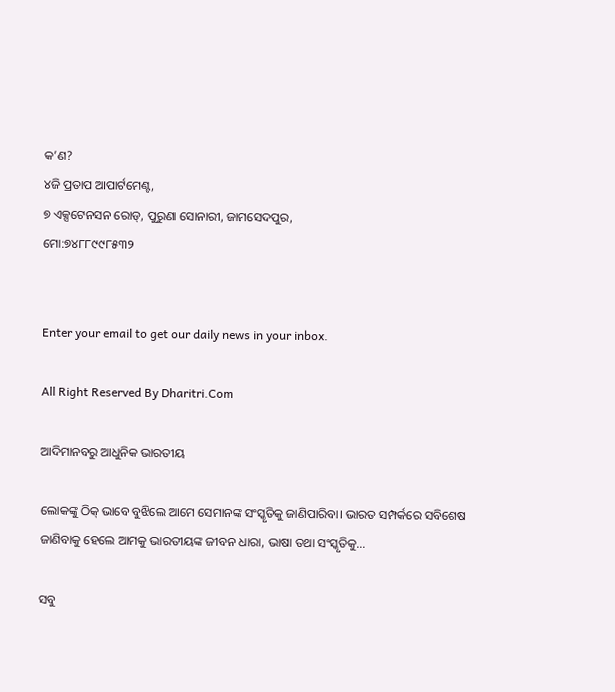କ’ଣ?
୪ଜି ପ୍ରତାପ ଆପାର୍ଟମେଣ୍ଟ,
୭ ଏକ୍ସଟେନସନ ରୋଡ୍‌, ପୁରୁଣା ସୋନାରୀ, ଜାମସେଦପୁର,
ମୋ:୭୪୮୮୯୯୮୫୩୨


Enter your email to get our daily news in your inbox.

All Right Reserved By Dharitri.Com

ଆଦିମାନବରୁ ଆଧୁନିକ ଭାରତୀୟ

ଲୋକଙ୍କୁ ଠିକ୍‌ ଭାବେ ବୁଝିଲେ ଆମେ ସେମାନଙ୍କ ସଂସ୍କୃତିକୁ ଜାଣିପାରିବା। ଭାରତ ସମ୍ପର୍କରେ ସବିଶେଷ ଜାଣିବାକୁ ହେଲେ ଆମକୁ ଭାରତୀୟଙ୍କ ଜୀବନ ଧାରା, ଭାଷା ତଥା ସଂସ୍କୃତିକୁ…

ସବୁ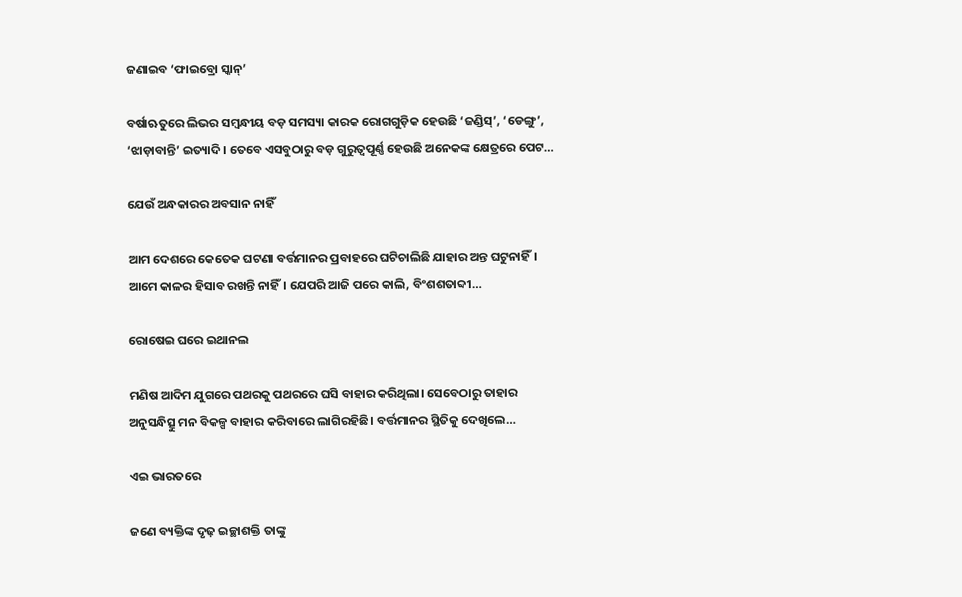ଜଣାଇବ ‘ଫାଇବ୍ରୋ ସ୍କାନ୍‌’

ବର୍ଷାଋତୁରେ ଲିଭର ସମ୍ବନ୍ଧୀୟ ବଡ଼ ସମସ୍ୟା କାରକ ରୋଗଗୁଡ଼ିକ ହେଉଛି ‘ଜଣ୍ଡିସ୍‌’, ‘ଡେଙ୍ଗୁ’, ‘ଝାଡ଼ାବାନ୍ତି’ ଇତ୍ୟାଦି। ତେବେ ଏସବୁଠାରୁ ବଡ଼ ଗୁରୁତ୍ୱପୂର୍ଣ୍ଣ ହେଉଛି ଅନେକଙ୍କ କ୍ଷେତ୍ରରେ ପେଟ…

ଯେଉଁ ଅନ୍ଧକାରର ଅବସାନ ନାହିଁ

ଆମ ଦେଶରେ କେତେକ ଘଟଣା ବର୍ତ୍ତମାନର ପ୍ରବାହରେ ଘଟିଚାଲିଛି ଯାହାର ଅନ୍ତ ଘଟୁନାହିଁ। ଆମେ କାଳର ହିସାବ ରଖନ୍ତି ନାହିଁ। ଯେପରି ଆଜି ପରେ କାଲି, ବିଂଶଶତାବ୍ଦୀ…

ରୋଷେଇ ଘରେ ଇଥାନଲ

ମଣିଷ ଆଦିମ ଯୁଗରେ ପଥରକୁ ପଥରରେ ଘସି ବାହାର କରିଥିଲା। ସେବେଠାରୁ ତାହାର ଅନୁସନ୍ଧିତ୍ସୁ ମନ ବିକଳ୍ପ ବାହାର କରିବାରେ ଲାଗିରହିଛି। ବର୍ତ୍ତମାନର ସ୍ଥିତିକୁ ଦେଖିଲେ…

ଏଇ ଭାରତରେ

ଜଣେ ବ୍ୟକ୍ତିଙ୍କ ଦୃଢ଼ ଇଚ୍ଛାଶକ୍ତି ତାଙ୍କୁ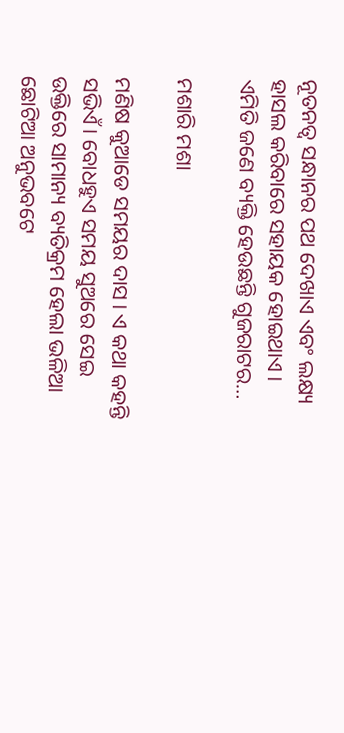ନୂତନତ୍ୱ ସନ୍ଧାନର ପଥ ଦେଖାଏ ଏବଂ ଲକ୍ଷ୍ୟ ହାସଲ କରିବାରେ ସହାୟକ ହୋଇଥାଏ। ଏମିତି ଜଣେ ବ୍ୟକ୍ତି ହେଉଛନ୍ତି ଗୁଜରାଟର…

ମଶାରି ମଶା

ମଣିଷ କୁଆଡେ ସମୟର ଦାସ। ଏ କଥା କହନ୍ତି ସଭିଏଁ। ବୋଧହୁଏ ସମୟ ସୁଅରେ ସେଇ ଉକ୍ତିରେ ସାମାନ୍ୟ ବ୍ୟତିକ୍ରମ ହେଲା ଭଳିଆ ଛୋଟିଆ ଅନୁଭବଟେ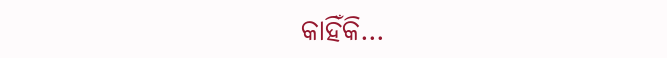କାହିଁକି…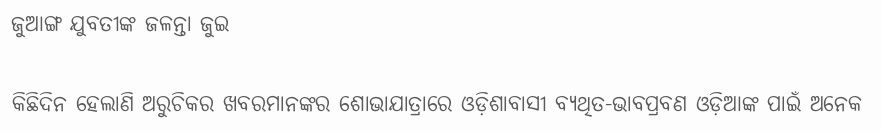ଜୁଆଙ୍ଗ ଯୁବତୀଙ୍କ ଜଳନ୍ତା ଜୁଇ

କିଛିଦିନ ହେଲାଣି ଅରୁଚିକର ଖବରମାନଙ୍କର ଶୋଭାଯାତ୍ରାରେ ଓଡ଼ିଶାବାସୀ ବ୍ୟଥିତ-ଭାବପ୍ରବଣ ଓଡ଼ିଆଙ୍କ ପାଇଁ ଅନେକ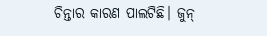ଚିନ୍ତାର କାରଣ ପାଲଟିଛି। ଜୁନ୍‌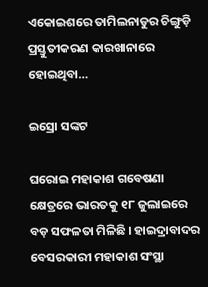ଏକୋଇଶରେ ତାମିଲନାଡୁର ଚିଙ୍ଗୁଡ଼ି ପ୍ରସ୍ତୁତୀକରଣ କାରଖାନାରେ ହୋଇଥିବା…

ଇସ୍ରୋ ସଙ୍କଟ

ଘରୋଇ ମହାକାଶ ଗବେଷଣା କ୍ଷେତ୍ରରେ ଭାରତକୁ ୧୮ ଜୁଲାଇରେ ବଡ଼ ସଫଳତା ମିଳିଛି । ହାଇଦ୍ରାବାଦର ବେସରକାରୀ ମହାକାଶ ସଂସ୍ଥା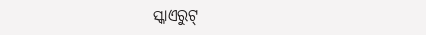ସ୍କାଏରୁଟ୍‌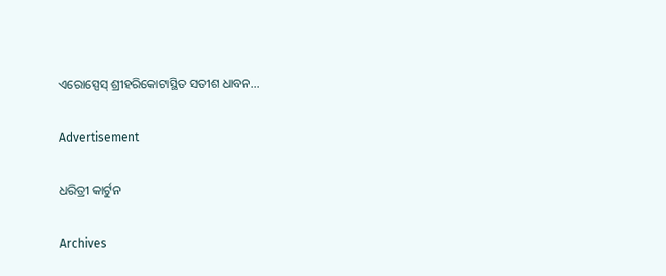ଏରୋସ୍ପେସ୍‌ ଶ୍ରୀହରିକୋଟାସ୍ଥିତ ସତୀଶ ଧାବନ…

Advertisement

ଧରିତ୍ରୀ କାର୍ଟୁନ

Archives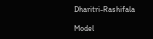Dharitri-Rashifala

Model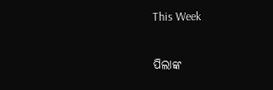This Week

ପିଲାଙ୍କ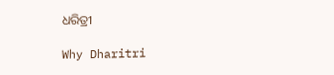ଧରିତ୍ରୀ

Why Dharitri